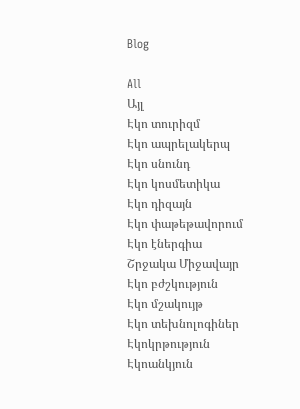Blog

All
Այլ
Էկո տուրիզմ
Էկո ապրելակերպ
Էկո սնունդ
Էկո կոսմետիկա
Էկո դիզայն
Էկո փաթեթավորում
Էկո էներգիա
Շրջակա Միջավայր
Էկո բժշկություն
Էկո մշակույթ
Էկո տեխնոլոգիներ
Էկոկրթություն
Էկոանկյուն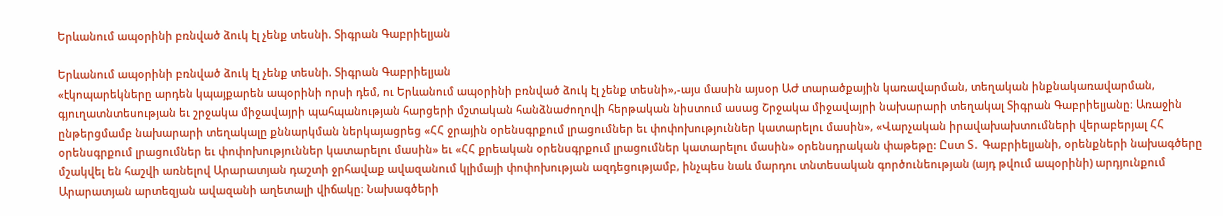Երևանում ապօրինի բռնված ձուկ էլ չենք տեսնի. Տիգրան Գաբրիելյան

Երևանում ապօրինի բռնված ձուկ էլ չենք տեսնի. Տիգրան Գաբրիելյան
«էկոպարեկները արդեն կպայքարեն ապօրինի որսի դեմ, ու Երևանում ապօրինի բռնված ձուկ էլ չենք տեսնի»,-այս մասին այսօր ԱԺ տարածքային կառավարման, տեղական ինքնակառավարման, գյուղատնտեսության եւ շրջակա միջավայրի պահպանության հարցերի մշտական հանձնաժողովի հերթական նիստում ասաց Շրջակա միջավայրի նախարարի տեղակալ Տիգրան Գաբրիելյանը։ Առաջին ընթերցմամբ նախարարի տեղակալը քննարկման ներկայացրեց «ՀՀ ջրային օրենսգրքում լրացումներ եւ փոփոխություններ կատարելու մասին», «Վարչական իրավախախտումների վերաբերյալ ՀՀ օրենսգրքում լրացումներ եւ փոփոխություններ կատարելու մասին» եւ «ՀՀ քրեական օրենսգրքում լրացումներ կատարելու մասին» օրենսդրական փաթեթը: Ըստ Տ․ Գաբրիելյանի, օրենքների նախագծերը մշակվել են հաշվի առնելով Արարատյան դաշտի ջրհավաք ավազանում կլիմայի փոփոխության ազդեցությամբ, ինչպես նաև մարդու տնտեսական գործունեության (այդ թվում ապօրինի) արդյունքում Արարատյան արտեզյան ավազանի աղետալի վիճակը։ Նախագծերի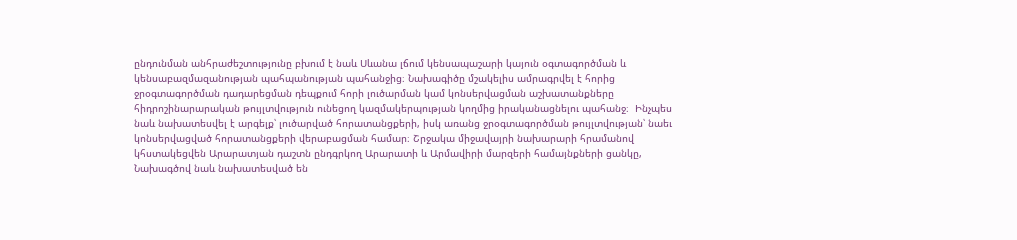ընդունման անհրաժեշտությունը բխում է նաև Սևանա լճում կենսապաշարի կայուն օգտագործման և կենսաբազմազանության պահպանության պահանջից։ Նախագիծը մշակելիս ամրագրվել է հորից ջրօգտագործման դադարեցման դեպքում հորի լուծարման կամ կոնսերվացման աշխատանքները հիդրոշինարարական թույլտվություն ունեցող կազմակերպության կողմից իրականացնելու պահանջ։  Ինչպես նաև նախատեսվել է արգելք՝ լուծարված հորատանցքերի, իսկ առանց ջրօգտագործման թույլտվության՝ նաեւ կոնսերվացված հորատանցքերի վերաբացման համար։ Շրջակա միջավայրի նախարարի հրամանով կհստակեցվեն Արարատյան դաշտն ընդգրկող Արարատի և Արմավիրի մարզերի համայնքների ցանկը, Նախագծով նաև նախատեսված են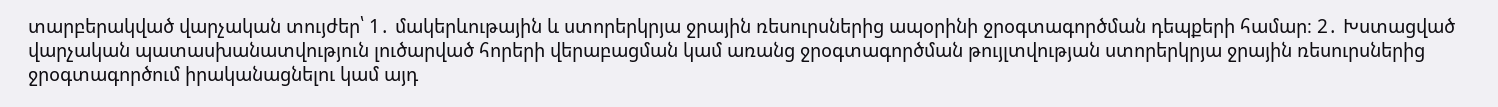տարբերակված վարչական տույժեր՝ 1․ մակերևութային և ստորերկրյա ջրային ռեսուրսներից ապօրինի ջրօգտագործման դեպքերի համար։ 2․ Խստացված վարչական պատասխանատվություն լուծարված հորերի վերաբացման կամ առանց ջրօգտագործման թույլտվության ստորերկրյա ջրային ռեսուրսներից ջրօգտագործում իրականացնելու կամ այդ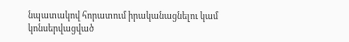նպատակով հորատում իրականացնելու կամ կոնսերվացված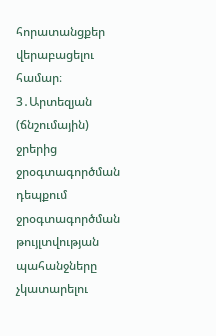հորատանցքեր վերաբացելու համար։ 3․Արտեզյան (ճնշումային) ջրերից ջրօգտագործման դեպքում ջրօգտագործման թույլտվության պահանջները չկատարելու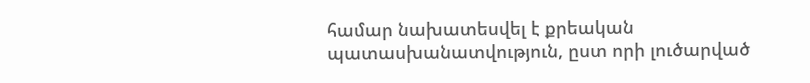համար նախատեսվել է քրեական պատասխանատվություն, ըստ որի լուծարված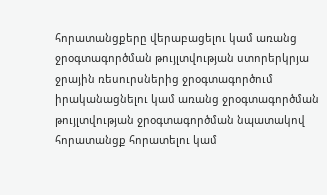հորատանցքերը վերաբացելու կամ առանց ջրօգտագործման թույլտվության ստորերկրյա ջրային ռեսուրսներից ջրօգտագործում իրականացնելու կամ առանց ջրօգտագործման թույլտվության ջրօգտագործման նպատակով հորատանցք հորատելու կամ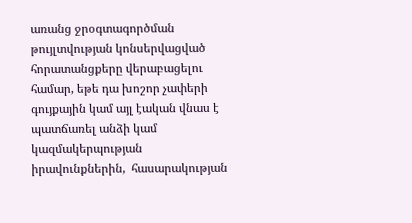առանց ջրօգտագործման թույլտվության կոնսերվացված հորատանցքերը վերաբացելու համար, եթե դա խոշոր չափերի գույքային կամ այլ էական վնաս է պատճառել անձի կամ կազմակերպության իրավունքներին,  հասարակության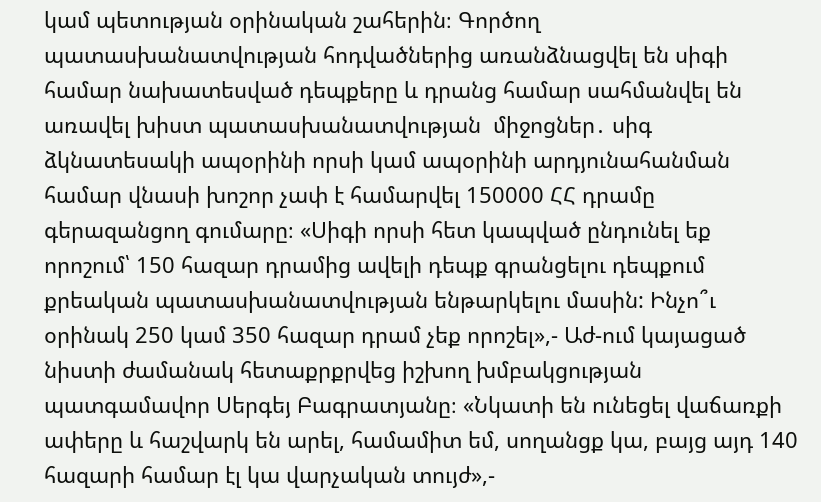կամ պետության օրինական շահերին։ Գործող պատասխանատվության հոդվածներից առանձնացվել են սիգի համար նախատեսված դեպքերը և դրանց համար սահմանվել են առավել խիստ պատասխանատվության  միջոցներ․ սիգ ձկնատեսակի ապօրինի որսի կամ ապօրինի արդյունահանման համար վնասի խոշոր չափ է համարվել 150000 ՀՀ դրամը գերազանցող գումարը։ «Սիգի որսի հետ կապված ընդունել եք որոշում՝ 150 հազար դրամից ավելի դեպք գրանցելու դեպքում քրեական պատասխանատվության ենթարկելու մասին: Ինչո՞ւ օրինակ 250 կամ 350 հազար դրամ չեք որոշել»,- Աժ-ում կայացած նիստի ժամանակ հետաքրքրվեց իշխող խմբակցության պատգամավոր Սերգեյ Բագրատյանը։ «Նկատի են ունեցել վաճառքի ափերը և հաշվարկ են արել, համամիտ եմ, սողանցք կա, բայց այդ 140 հազարի համար էլ կա վարչական տույժ»,-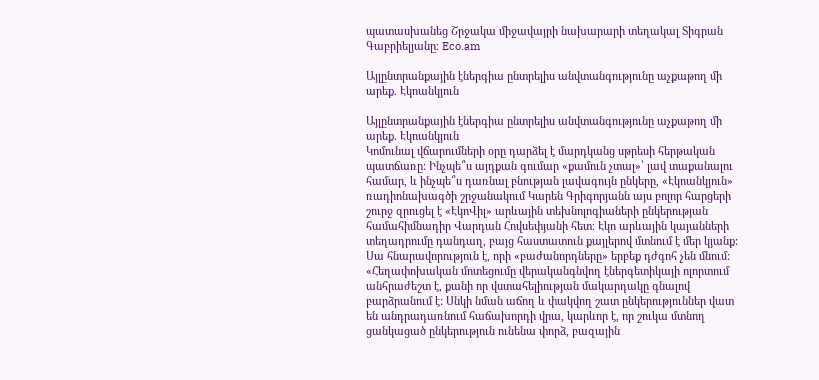պատասխանեց Շրջակա միջավայրի նախարարի տեղակալ Տիգրան Գաբրիելյանը։ Eco.am

Այլընտրանքային էներգիա ընտրելիս անվտանգությունը աչքաթող մի արեք. Էկոանկյուն

Այլընտրանքային էներգիա ընտրելիս անվտանգությունը աչքաթող մի արեք. Էկոանկյուն
Կոմունալ վճարումների օրը դարձել է մարդկանց սթրեսի հերթական պատճառը: Ինչպե՞ս այդքան գումար «քամուն չտալ»՝ լավ տաքանալու համար, և ինչպե՞ս դառնալ բնության լավագույն ընկերը, «Էկոանկյուն» ռադիոնախագծի շրջանակում Կարեն Գրիգորյանն այս բոլոր հարցերի շուրջ զրուցել է «ԷկոՎիլ» արևային տեխնոլոգիաների ընկերության համահիմնադիր Վարդան Հովսեփյանի հետ։ Էկո արևային կայանների տեղադրումը դանդաղ, բայց հաստատուն քայլերով մտնում է մեր կյանք: Սա հնարավորություն է, որի «բաժանորդները» երբեք դժգոհ չեն մնում: «Հեղափոխական մոտեցումը վերականգնվող էներգետիկայի ոլորտում անհրաժեշտ է, քանի որ վստահելիության մակարդակը գնալով բարձրանում է: Սնկի նման աճող և փակվող շատ ընկերություններ վատ են անդրադառնում հաճախորդի վրա, կարևոր է, որ շուկա մտնող ցանկացած ընկերություն ունենա փորձ, բազային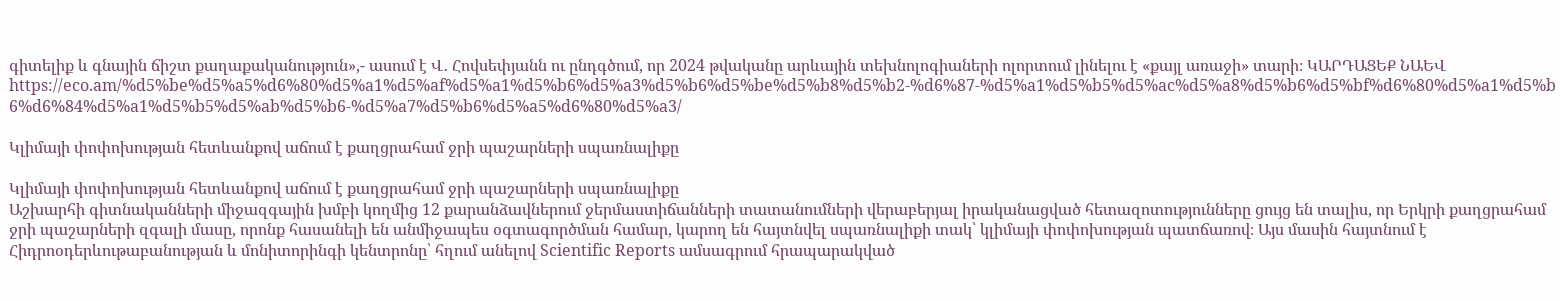գիտելիք և գնային ճիշտ քաղաքականություն»,- ասում է Վ․ Հովսեփյանն ու ընդգծում, որ 2024 թվականը արևային տեխնոլոգիաների ոլորտում լինելու է «քայլ առաջի» տարի։ ԿԱՐԴԱՑԵՔ ՆԱԵՎ https://eco.am/%d5%be%d5%a5%d6%80%d5%a1%d5%af%d5%a1%d5%b6%d5%a3%d5%b6%d5%be%d5%b8%d5%b2-%d6%87-%d5%a1%d5%b5%d5%ac%d5%a8%d5%b6%d5%bf%d6%80%d5%a1%d5%b6%d6%84%d5%a1%d5%b5%d5%ab%d5%b6-%d5%a7%d5%b6%d5%a5%d6%80%d5%a3/

Կլիմայի փոփոխության հետևանքով աճում է քաղցրահամ ջրի պաշարների սպառնալիքը

Կլիմայի փոփոխության հետևանքով աճում է քաղցրահամ ջրի պաշարների սպառնալիքը
Աշխարհի գիտնականների միջազգային խմբի կողմից 12 քարանձավներում ջերմաստիճանների տատանումների վերաբերյալ իրականացված հետազոտությունները ցույց են տալիս, որ Երկրի քաղցրահամ ջրի պաշարների զգալի մասը, որոնք հասանելի են անմիջապես օգտագործման համար, կարող են հայտնվել սպառնալիքի տակ՝ կլիմայի փոփոխության պատճառով։ Այս մասին հայտնում է Հիդրոօդերևութաբանության և մոնիտորինգի կենտրոնը՝ հղում անելով Scientific Reports ամսագրում հրապարակված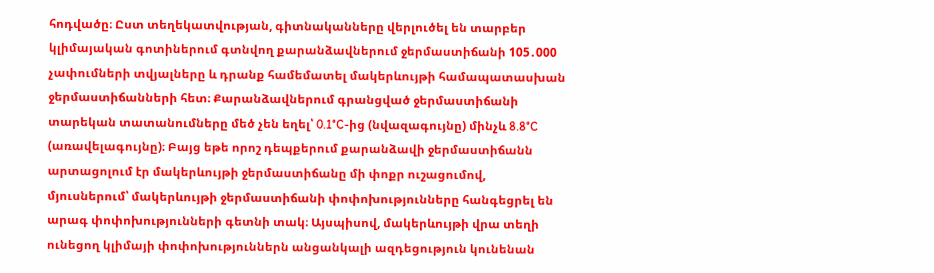հոդվածը։ Ըստ տեղեկատվության, գիտնականները վերլուծել են տարբեր կլիմայական գոտիներում գտնվող քարանձավներում ջերմաստիճանի 105․000 չափումների տվյալները և դրանք համեմատել մակերևույթի համապատասխան ջերմաստիճանների հետ։ Քարանձավներում գրանցված ջերմաստիճանի տարեկան տատանումները մեծ չեն եղել՝ 0.1°C-ից (նվազագույնը) մինչև 8.8°C (առավելագույնը)։ Բայց եթե որոշ դեպքերում քարանձավի ջերմաստիճանն արտացոլում էր մակերևույթի ջերմաստիճանը մի փոքր ուշացումով, մյուսներում՝ մակերևույթի ջերմաստիճանի փոփոխությունները հանգեցրել են արագ փոփոխությունների գետնի տակ։ Այսպիսով, մակերևույթի վրա տեղի ունեցող կլիմայի փոփոխություններն անցանկալի ազդեցություն կունենան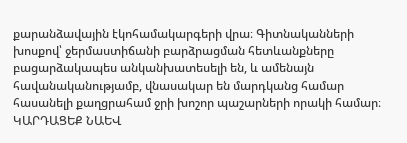քարանձավային էկոհամակարգերի վրա։ Գիտնականների խոսքով՝ ջերմաստիճանի բարձրացման հետևանքները բացարձակապես անկանխատեսելի են, և ամենայն հավանականությամբ, վնասակար են մարդկանց համար հասանելի քաղցրահամ ջրի խոշոր պաշարների որակի համար։ ԿԱՐԴԱՑԵՔ ՆԱԵՎ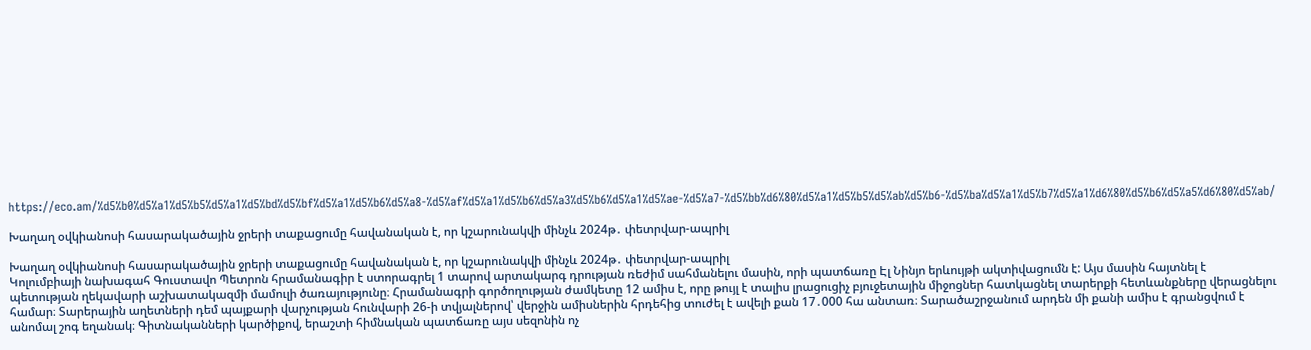https://eco.am/%d5%b0%d5%a1%d5%b5%d5%a1%d5%bd%d5%bf%d5%a1%d5%b6%d5%a8-%d5%af%d5%a1%d5%b6%d5%a3%d5%b6%d5%a1%d5%ae-%d5%a7-%d5%bb%d6%80%d5%a1%d5%b5%d5%ab%d5%b6-%d5%ba%d5%a1%d5%b7%d5%a1%d6%80%d5%b6%d5%a5%d6%80%d5%ab/

Խաղաղ օվկիանոսի հասարակածային ջրերի տաքացումը հավանական է, որ կշարունակվի մինչև 2024թ․ փետրվար-ապրիլ

Խաղաղ օվկիանոսի հասարակածային ջրերի տաքացումը հավանական է, որ կշարունակվի մինչև 2024թ․ փետրվար-ապրիլ
Կոլումբիայի նախագահ Գուստավո Պետրոն հրամանագիր է ստորագրել 1 տարով արտակարգ դրության ռեժիմ սահմանելու մասին, որի պատճառը Էլ Նինյո երևույթի ակտիվացումն է: Այս մասին հայտնել է պետության ղեկավարի աշխատակազմի մամուլի ծառայությունը։ Հրամանագրի գործողության ժամկետը 12 ամիս է, որը թույլ է տալիս լրացուցիչ բյուջետային միջոցներ հատկացնել տարերքի հետևանքները վերացնելու համար։ Տարերային աղետների դեմ պայքարի վարչության հունվարի 26-ի տվյալներով՝ վերջին ամիսներին հրդեհից տուժել է ավելի քան 17․000 հա անտառ։ Տարածաշրջանում արդեն մի քանի ամիս է գրանցվում է անոմալ շոգ եղանակ։ Գիտնականների կարծիքով, երաշտի հիմնական պատճառը այս սեզոնին ոչ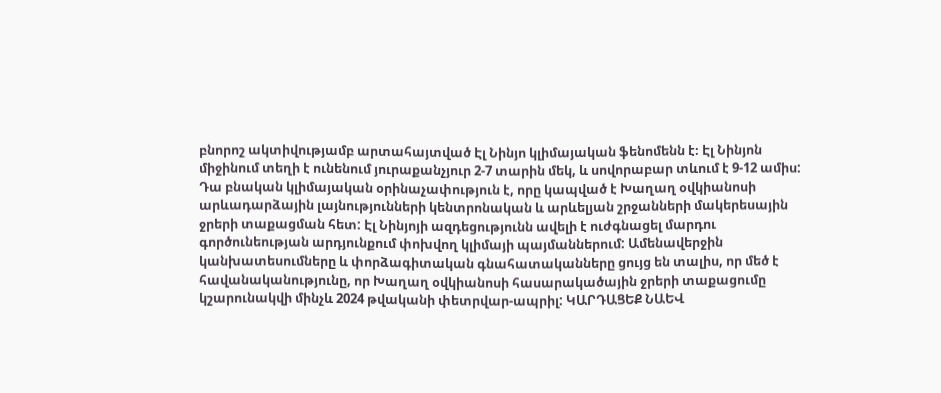բնորոշ ակտիվությամբ արտահայտված Էլ Նինյո կլիմայական ֆենոմենն է։ Էլ Նինյոն միջինում տեղի է ունենում յուրաքանչյուր 2-7 տարին մեկ, և սովորաբար տևում է 9-12 ամիս: Դա բնական կլիմայական օրինաչափություն է, որը կապված է Խաղաղ օվկիանոսի արևադարձային լայնությունների կենտրոնական և արևելյան շրջանների մակերեսային ջրերի տաքացման հետ: Էլ Նինյոյի ազդեցությունն ավելի է ուժգնացել մարդու գործունեության արդյունքում փոխվող կլիմայի պայմաններում: Ամենավերջին կանխատեսումները և փորձագիտական գնահատականները ցույց են տալիս, որ մեծ է հավանականությունը, որ Խաղաղ օվկիանոսի հասարակածային ջրերի տաքացումը կշարունակվի մինչև 2024 թվականի փետրվար-ապրիլ: ԿԱՐԴԱՑԵՔ ՆԱԵՎ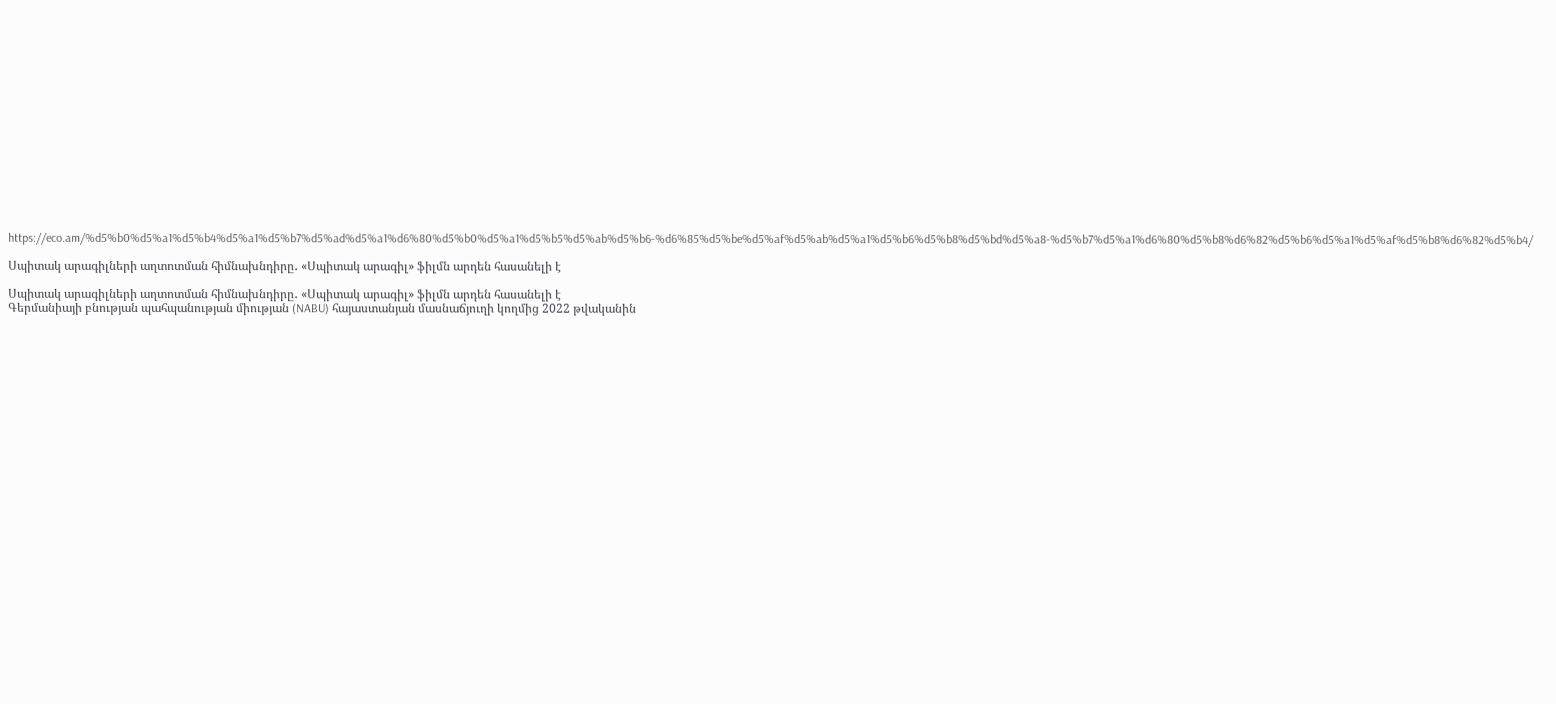https://eco.am/%d5%b0%d5%a1%d5%b4%d5%a1%d5%b7%d5%ad%d5%a1%d6%80%d5%b0%d5%a1%d5%b5%d5%ab%d5%b6-%d6%85%d5%be%d5%af%d5%ab%d5%a1%d5%b6%d5%b8%d5%bd%d5%a8-%d5%b7%d5%a1%d6%80%d5%b8%d6%82%d5%b6%d5%a1%d5%af%d5%b8%d6%82%d5%b4/

Սպիտակ արագիլների աղտոտման հիմնախնդիրը․ «Սպիտակ արագիլ» ֆիլմն արդեն հասանելի է

Սպիտակ արագիլների աղտոտման հիմնախնդիրը․ «Սպիտակ արագիլ» ֆիլմն արդեն հասանելի է
Գերմանիայի բնության պահպանության միության (NABU) հայաստանյան մասնաճյուղի կողմից 2022 թվականին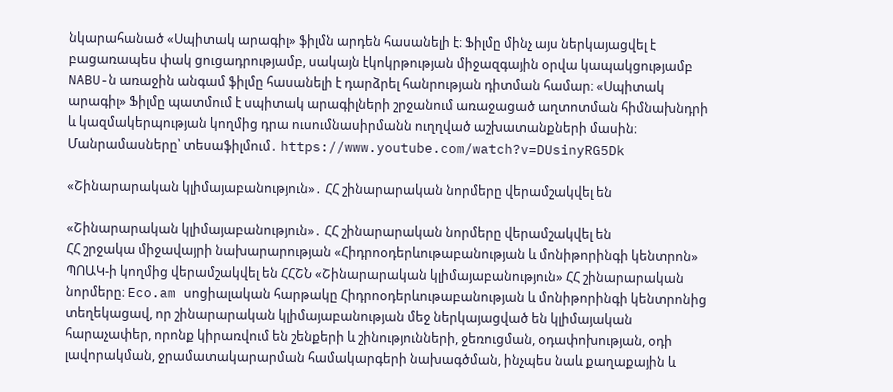նկարահանած «Սպիտակ արագիլ» ֆիլմն արդեն հասանելի է։ Ֆիլմը մինչ այս ներկայացվել է բացառապես փակ ցուցադրությամբ, սակայն էկոկրթության միջազգային օրվա կապակցությամբ NABU-ն առաջին անգամ ֆիլմը հասանելի է դարձրել հանրության դիտման համար։ «Սպիտակ արագիլ» Ֆիլմը պատմում է սպիտակ արագիլների շրջանում առաջացած աղտոտման հիմնախնդրի և կազմակերպության կողմից դրա ուսումնասիրմանն ուղղված աշխատանքների մասին։ Մանրամասները՝ տեսաֆիլմում․ https://www.youtube.com/watch?v=DUsinyRG5Dk

«Շինարարական կլիմայաբանություն»․ ՀՀ շինարարական նորմերը վերամշակվել են

«Շինարարական կլիմայաբանություն»․ ՀՀ շինարարական նորմերը վերամշակվել են
ՀՀ շրջակա միջավայրի նախարարության «Հիդրոօդերևութաբանության և մոնիթորինգի կենտրոն» ՊՈԱԿ-ի կողմից վերամշակվել են ՀՀՇՆ «Շինարարական կլիմայաբանություն» ՀՀ շինարարական նորմերը։ Eco.am սոցիալական հարթակը Հիդրոօդերևութաբանության և մոնիթորինգի կենտրոնից տեղեկացավ, որ շինարարական կլիմայաբանության մեջ ներկայացված են կլիմայական հարաչափեր, որոնք կիրառվում են շենքերի և շինությունների, ջեռուցման, օդափոխության, օդի լավորակման, ջրամատակարարման համակարգերի նախագծման, ինչպես նաև քաղաքային և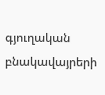գյուղական բնակավայրերի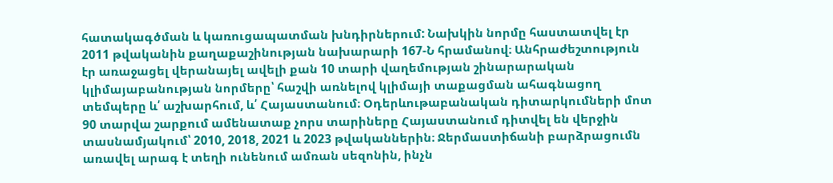հատակագծման և կառուցապատման խնդիրներում: Նախկին նորմը հաստատվել էր 2011 թվականին քաղաքաշինության նախարարի 167-Ն հրամանով։ Անհրաժեշտություն էր առաջացել վերանայել ավելի քան 10 տարի վաղեմության շինարարական կլիմայաբանության նորմերը՝ հաշվի առնելով կլիմայի տաքացման ահագնացող տեմպերը և՛ աշխարհում, և՛ Հայաստանում։ Օդերևութաբանական դիտարկումների մոտ 90 տարվա շարքում ամենատաք չորս տարիները Հայաստանում դիտվել են վերջին տասնամյակում՝ 2010, 2018, 2021 և 2023 թվականներին։ Ջերմաստիճանի բարձրացումն առավել արագ է տեղի ունենում ամռան սեզոնին, ինչն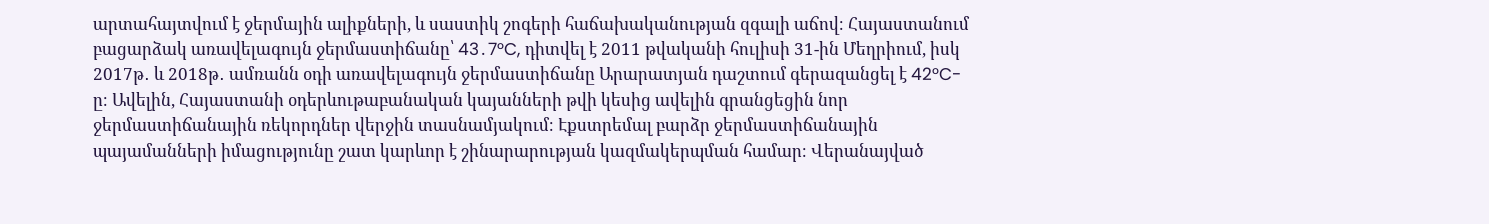արտահայտվում է ջերմային ալիքների, և սաստիկ շոգերի հաճախականության զգալի աճով։ Հայաստանում բացարձակ առավելագույն ջերմաստիճանը՝ 43․7°C, դիտվել է 2011 թվականի հուլիսի 31-ին Մեղրիում, իսկ 2017թ․ և 2018թ․ ամռանն օդի առավելագույն ջերմաստիճանը Արարատյան դաշտում գերազանցել է 42°C-ը։ Ավելին, Հայաստանի օդերևութաբանական կայանների թվի կեսից ավելին գրանցեցին նոր ջերմաստիճանային ռեկորդներ վերջին տասնամյակում։ Էքստրեմալ բարձր ջերմաստիճանային պայամանների իմացությունը շատ կարևոր է շինարարության կազմակերպման համար։ Վերանայված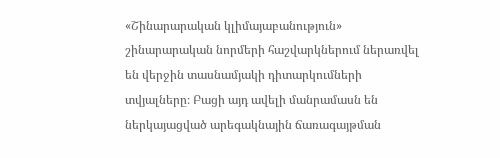«Շինարարական կլիմայաբանություն» շինարարական նորմերի հաշվարկներում ներառվել են վերջին տասնամյակի դիտարկումների տվյալները։ Բացի այդ ավելի մանրամասն են ներկայացված արեգակնային ճառագայթման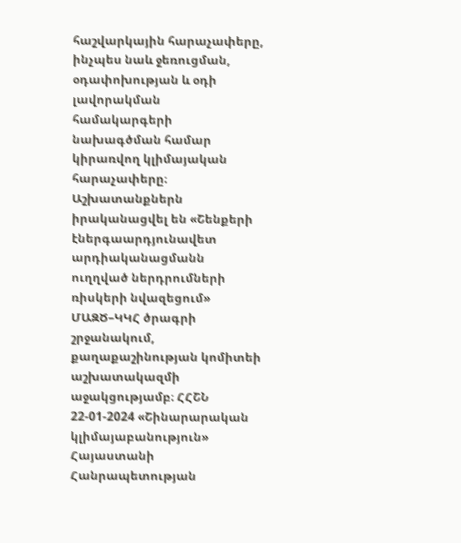հաշվարկային հարաչափերը, ինչպես նաև ջեռուցման, օդափոխության և օդի լավորակման համակարգերի նախագծման համար կիրառվող կլիմայական հարաչափերը։ Աշխատանքներն իրականացվել են «Շենքերի էներգաարդյունավետ արդիականացմանն ուղղված ներդրումների ռիսկերի նվազեցում» ՄԱԶԾ–ԿԿՀ ծրագրի շրջանակում, քաղաքաշինության կոմիտեի աշխատակազմի աջակցությամբ։ ՀՀՇՆ 22-01-2024 «Շինարարական կլիմայաբանություն» Հայաստանի Հանրապետության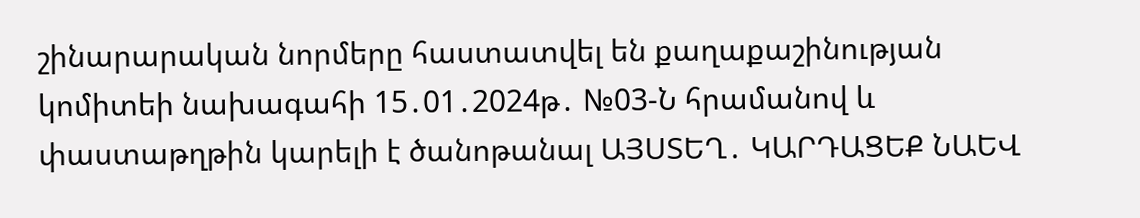շինարարական նորմերը հաստատվել են քաղաքաշինության կոմիտեի նախագահի 15․01․2024թ․ №03-Ն հրամանով և փաստաթղթին կարելի է ծանոթանալ ԱՅՍՏԵՂ․ ԿԱՐԴԱՑԵՔ ՆԱԵՎ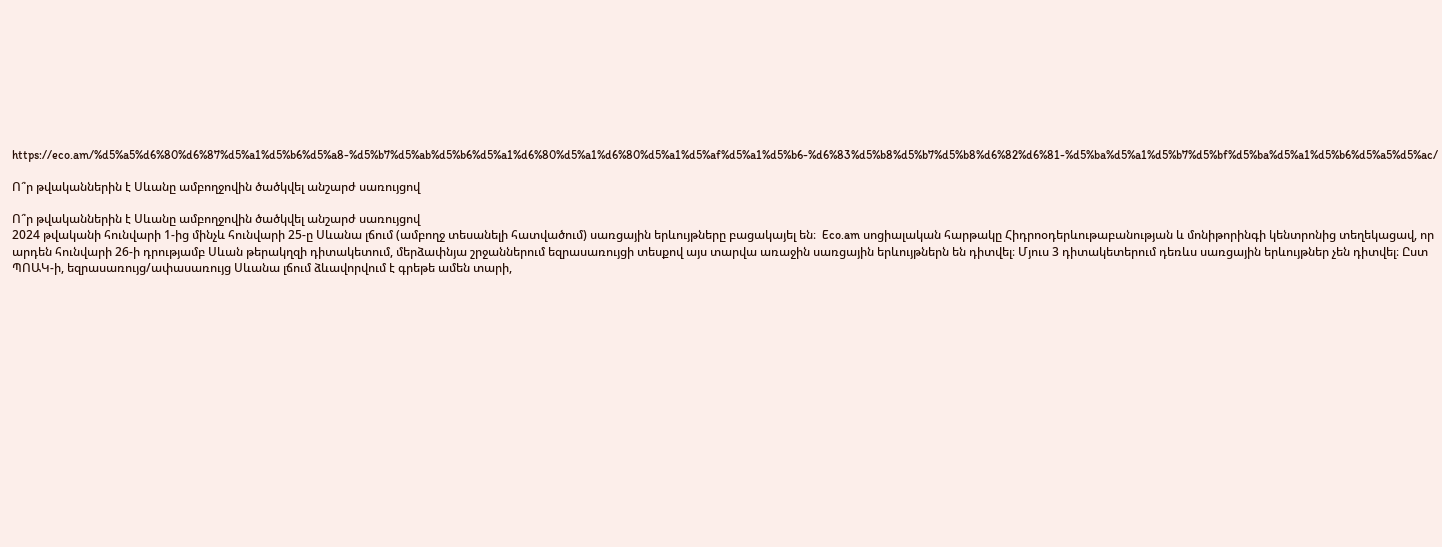https://eco.am/%d5%a5%d6%80%d6%87%d5%a1%d5%b6%d5%a8-%d5%b7%d5%ab%d5%b6%d5%a1%d6%80%d5%a1%d6%80%d5%a1%d5%af%d5%a1%d5%b6-%d6%83%d5%b8%d5%b7%d5%b8%d6%82%d6%81-%d5%ba%d5%a1%d5%b7%d5%bf%d5%ba%d5%a1%d5%b6%d5%a5%d5%ac/

Ո՞ր թվականներին է Սևանը ամբողջովին ծածկվել անշարժ սառույցով

Ո՞ր թվականներին է Սևանը ամբողջովին ծածկվել անշարժ սառույցով
2024 թվականի հունվարի 1-ից մինչև հունվարի 25-ը Սևանա լճում (ամբողջ տեսանելի հատվածում) սառցային երևույթները բացակայել են։  Eco.am սոցիալական հարթակը Հիդրոօդերևութաբանության և մոնիթորինգի կենտրոնից տեղեկացավ, որ արդեն հունվարի 26-ի դրությամբ Սևան թերակղզի դիտակետում, մերձափնյա շրջաններում եզրասառույցի տեսքով այս տարվա առաջին սառցային երևույթներն են դիտվել։ Մյուս 3 դիտակետերում դեռևս սառցային երևույթներ չեն դիտվել։ Ըստ ՊՈԱԿ-ի, եզրասառույց/ափասառույց Սևանա լճում ձևավորվում է գրեթե ամեն տարի,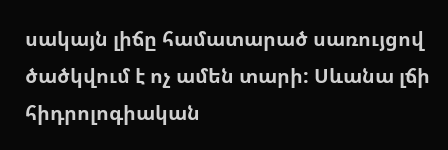սակայն լիճը համատարած սառույցով ծածկվում է ոչ ամեն տարի: Սևանա լճի հիդրոլոգիական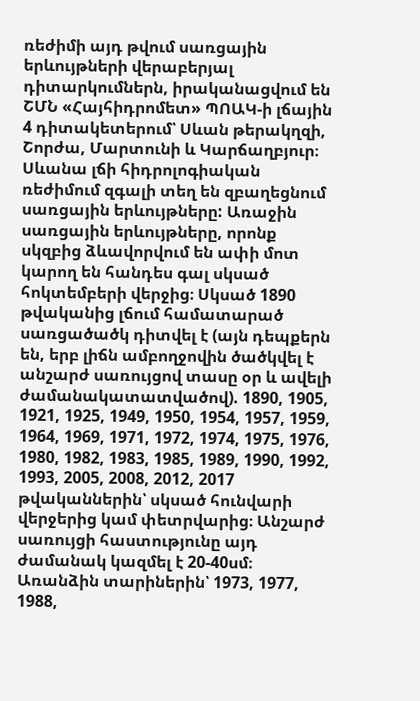ռեժիմի այդ թվում սառցային երևույթների վերաբերյալ դիտարկումներն, իրականացվում են ՇՄՆ «Հայհիդրոմետ» ՊՈԱԿ-ի լճային 4 դիտակետերում՝ Սևան թերակղզի, Շորժա, Մարտունի և Կարճաղբյուր։ Սևանա լճի հիդրոլոգիական ռեժիմում զգալի տեղ են զբաղեցնում սառցային երևույթները: Առաջին սառցային երևույթները, որոնք սկզբից ձևավորվում են ափի մոտ կարող են հանդես գալ սկսած հոկտեմբերի վերջից։ Սկսած 1890 թվականից լճում համատարած սառցածածկ դիտվել է (այն դեպքերն են, երբ լիճն ամբողջովին ծածկվել է անշարժ սառույցով տասը օր և ավելի ժամանակատատվածով). 1890, 1905, 1921, 1925, 1949, 1950, 1954, 1957, 1959, 1964, 1969, 1971, 1972, 1974, 1975, 1976, 1980, 1982, 1983, 1985, 1989, 1990, 1992, 1993, 2005, 2008, 2012, 2017 թվականներին՝ սկսած հունվարի վերջերից կամ փետրվարից։ Անշարժ սառույցի հաստությունը այդ ժամանակ կազմել է 20-40սմ։ Առանձին տարիներին՝ 1973, 1977, 1988,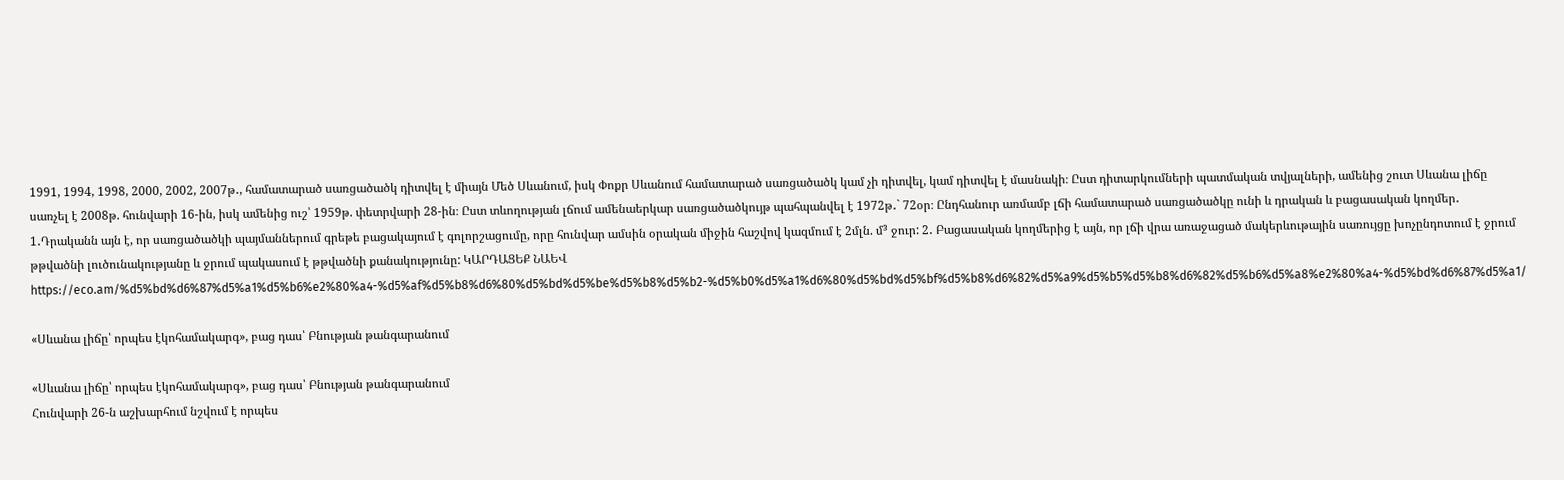1991, 1994, 1998, 2000, 2002, 2007թ․, համատարած սառցածածկ դիտվել է միայն Մեծ Սևանում, իսկ Փոքր Սևանում համատարած սառցածածկ կամ չի դիտվել, կամ դիտվել է մասնակի։ Ըստ դիտարկումների պատմական տվյալների, ամենից շուտ Սևանա լիճը սառչել է 2008թ. հունվարի 16-ին, իսկ ամենից ուշ՝ 1959թ. փետրվարի 28-ին։ Ըստ տևողության լճում ամենաերկար սառցածածկույթ պահպանվել է 1972թ․` 72օր։ Ընդհանուր առմամբ լճի համատարած սառցածածկը ունի և դրական և բացասական կողմեր․ 1․Դրականն այն է, որ սառցածածկի պայմաններում գրեթե բացակայում է գոլորշացումը, որը հունվար ամսին օրական միջին հաշվով կազմում է 2մլն. մ³ ջուր: 2․ Բացասական կողմերից է այն, որ լճի վրա առաջացած մակերևութային սառույցը խոչընդոտում է ջրում թթվածնի լուծունակությանը և ջրում պակասում է թթվածնի քանակությունը: ԿԱՐԴԱՑԵՔ ՆԱԵՎ https://eco.am/%d5%bd%d6%87%d5%a1%d5%b6%e2%80%a4-%d5%af%d5%b8%d6%80%d5%bd%d5%be%d5%b8%d5%b2-%d5%b0%d5%a1%d6%80%d5%bd%d5%bf%d5%b8%d6%82%d5%a9%d5%b5%d5%b8%d6%82%d5%b6%d5%a8%e2%80%a4-%d5%bd%d6%87%d5%a1/

«Սևանա լիճը՝ որպես էկոհամակարգ», բաց դաս՝ Բնության թանգարանում

«Սևանա լիճը՝ որպես էկոհամակարգ», բաց դաս՝ Բնության թանգարանում
Հունվարի 26-ն աշխարհում նշվում է որպես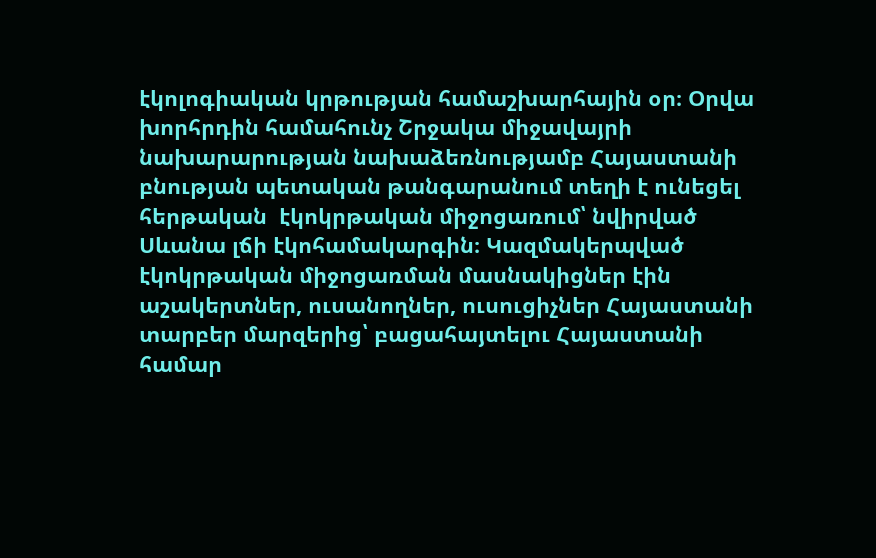էկոլոգիական կրթության համաշխարհային օր։ Օրվա խորհրդին համահունչ Շրջակա միջավայրի նախարարության նախաձեռնությամբ Հայաստանի բնության պետական թանգարանում տեղի է ունեցել հերթական  էկոկրթական միջոցառում՝ նվիրված Սևանա լճի էկոհամակարգին։ Կազմակերպված էկոկրթական միջոցառման մասնակիցներ էին աշակերտներ, ուսանողներ, ուսուցիչներ Հայաստանի տարբեր մարզերից՝ բացահայտելու Հայաստանի համար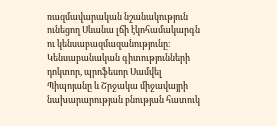ռազմավարական նշանակություն ունեցող Սևանա լճի էկոհամակարգն ու կենսաբազմազանությունը։ Կենսաբանական գիտությունների դոկտոր, պրոֆեսոր Սամվել Պիպոյանը և Շրջակա միջավայրի նախարարության բնության հատուկ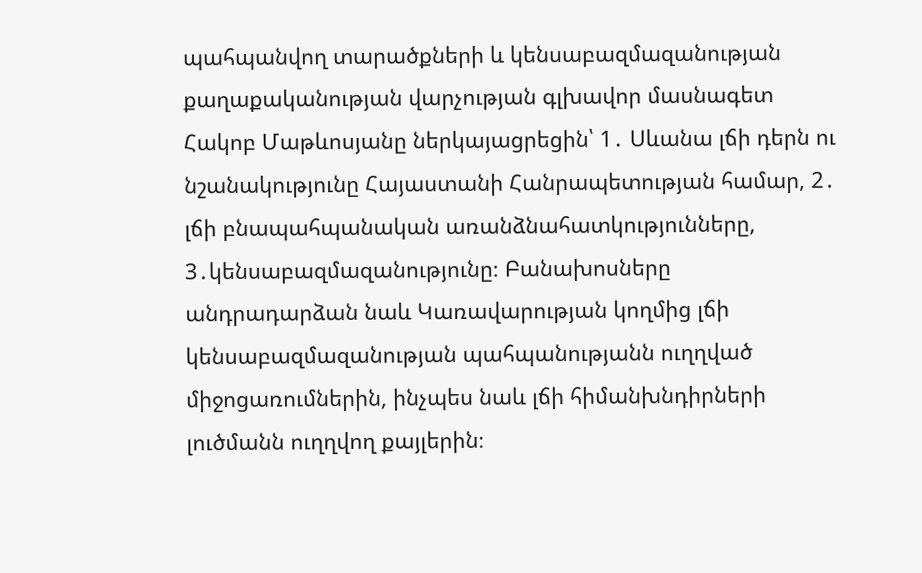պահպանվող տարածքների և կենսաբազմազանության քաղաքականության վարչության գլխավոր մասնագետ Հակոբ Մաթևոսյանը ներկայացրեցին՝ 1․ Սևանա լճի դերն ու նշանակությունը Հայաստանի Հանրապետության համար, 2․ լճի բնապահպանական առանձնահատկությունները, 3․կենսաբազմազանությունը։ Բանախոսները անդրադարձան նաև Կառավարության կողմից լճի կենսաբազմազանության պահպանությանն ուղղված միջոցառումներին, ինչպես նաև լճի հիմանխնդիրների լուծմանն ուղղվող քայլերին։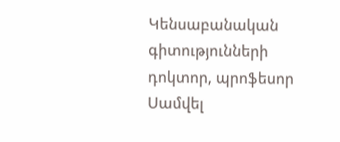Կենսաբանական գիտությունների դոկտոր, պրոֆեսոր Սամվել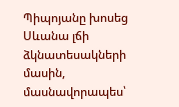Պիպոյանը խոսեց Սևանա լճի ձկնատեսակների մասին, մասնավորապես՝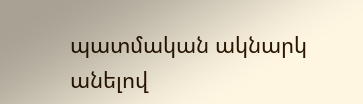պատմական ակնարկ անելով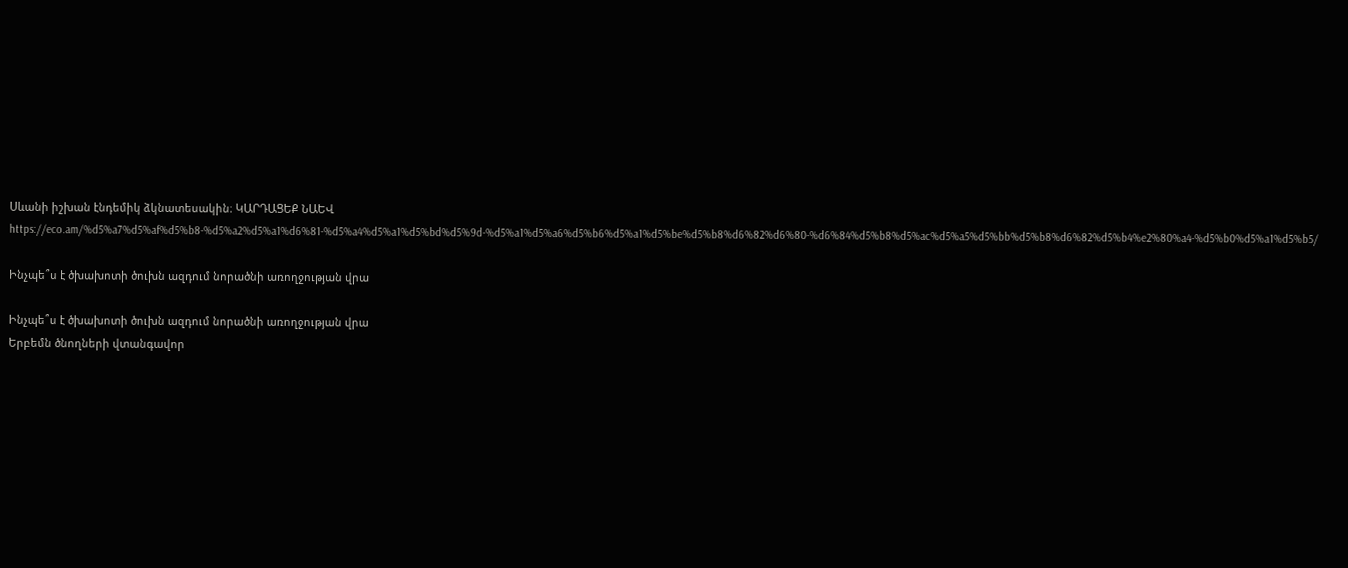Սևանի իշխան էնդեմիկ ձկնատեսակին։ ԿԱՐԴԱՑԵՔ ՆԱԵՎ https://eco.am/%d5%a7%d5%af%d5%b8-%d5%a2%d5%a1%d6%81-%d5%a4%d5%a1%d5%bd%d5%9d-%d5%a1%d5%a6%d5%b6%d5%a1%d5%be%d5%b8%d6%82%d6%80-%d6%84%d5%b8%d5%ac%d5%a5%d5%bb%d5%b8%d6%82%d5%b4%e2%80%a4-%d5%b0%d5%a1%d5%b5/

Ինչպե՞ս է ծխախոտի ծուխն ազդում նորածնի առողջության վրա

Ինչպե՞ս է ծխախոտի ծուխն ազդում նորածնի առողջության վրա
Երբեմն ծնողների վտանգավոր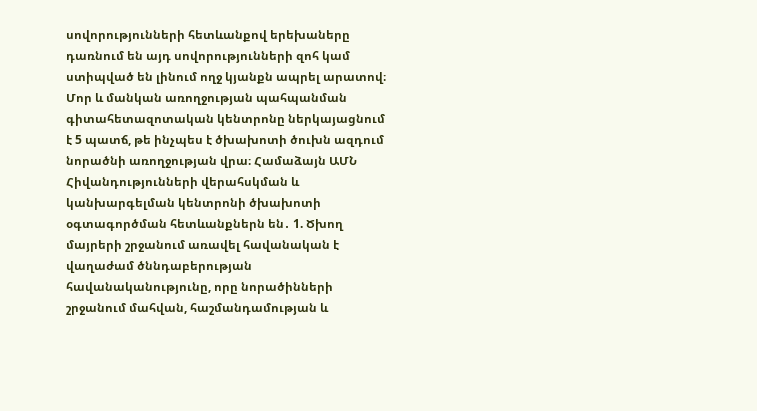սովորությունների հետևանքով երեխաները դառնում են այդ սովորությունների զոհ կամ ստիպված են լինում ողջ կյանքն ապրել արատով։ Մոր և մանկան առողջության պահպանման գիտահետազոտական կենտրոնը ներկայացնում է 5 պատճ, թե ինչպես է ծխախոտի ծուխն ազդում նորածնի առողջության վրա։ Համաձայն ԱՄՆ Հիվանդությունների վերահսկման և կանխարգելման կենտրոնի ծխախոտի օգտագործման հետևանքներն են․ 1. Ծխող մայրերի շրջանում առավել հավանական է վաղաժամ ծննդաբերության հավանականությունը, որը նորածինների շրջանում մահվան, հաշմանդամության և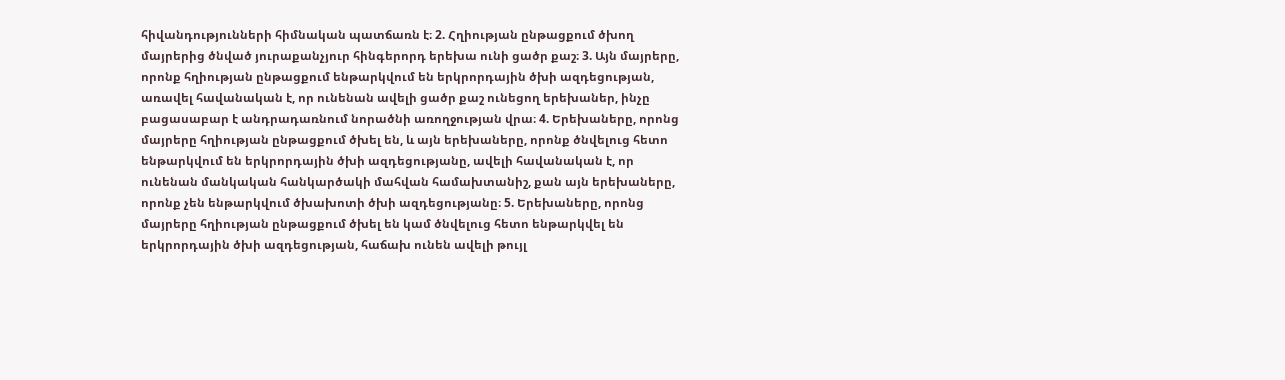հիվանդությունների հիմնական պատճառն է։ 2. Հղիության ընթացքում ծխող մայրերից ծնված յուրաքանչյուր հինգերորդ երեխա ունի ցածր քաշ։ 3. Այն մայրերը, որոնք հղիության ընթացքում ենթարկվում են երկրորդային ծխի ազդեցության, առավել հավանական է, որ ունենան ավելի ցածր քաշ ունեցող երեխաներ, ինչը բացասաբար է անդրադառնում նորածնի առողջության վրա։ 4. Երեխաները, որոնց մայրերը հղիության ընթացքում ծխել են, և այն երեխաները, որոնք ծնվելուց հետո ենթարկվում են երկրորդային ծխի ազդեցությանը, ավելի հավանական է, որ ունենան մանկական հանկարծակի մահվան համախտանիշ, քան այն երեխաները, որոնք չեն ենթարկվում ծխախոտի ծխի ազդեցությանը։ 5. Երեխաները, որոնց մայրերը հղիության ընթացքում ծխել են կամ ծնվելուց հետո ենթարկվել են երկրորդային ծխի ազդեցության, հաճախ ունեն ավելի թույլ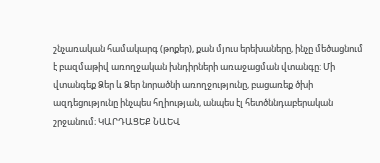շնչառական համակարգ (թոքեր), քան մյուս երեխաները, ինչը մեծացնում է բազմաթիվ առողջական խնդիրների առաջացման վտանգը: Մի վտանգեք Ձեր և Ձեր նորածնի առողջությունը, բացառեք ծխի ազդեցությունը ինչպես հղիության, անպես էլ հետծննդաբերական շրջանում։ ԿԱՐԴԱՑԵՔ ՆԱԵՎ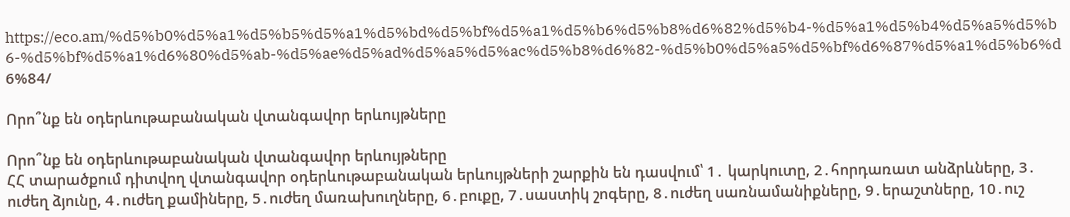https://eco.am/%d5%b0%d5%a1%d5%b5%d5%a1%d5%bd%d5%bf%d5%a1%d5%b6%d5%b8%d6%82%d5%b4-%d5%a1%d5%b4%d5%a5%d5%b6-%d5%bf%d5%a1%d6%80%d5%ab-%d5%ae%d5%ad%d5%a5%d5%ac%d5%b8%d6%82-%d5%b0%d5%a5%d5%bf%d6%87%d5%a1%d5%b6%d6%84/

Որո՞նք են օդերևութաբանական վտանգավոր երևույթները

Որո՞նք են օդերևութաբանական վտանգավոր երևույթները
ՀՀ տարածքում դիտվող վտանգավոր օդերևութաբանական երևույթների շարքին են դասվում՝ 1․ կարկուտը, 2․հորդառատ անձրևները, 3․ ուժեղ ձյունը, 4․ուժեղ քամիները, 5․ուժեղ մառախուղները, 6․բուքը, 7․սաստիկ շոգերը, 8․ուժեղ սառնամանիքները, 9․երաշտները, 10․ուշ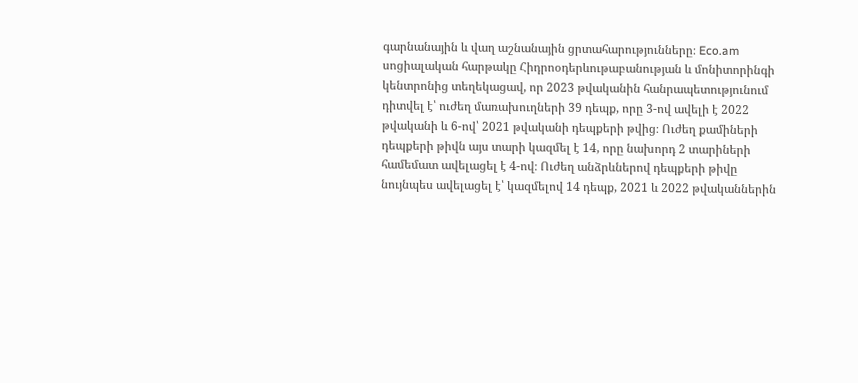գարնանային և վաղ աշնանային ցրտահարությունները։ Eco.am սոցիալական հարթակը Հիդրոօդերևութաբանության և մոնիտորինգի կենտրոնից տեղեկացավ, որ 2023 թվականին հանրապետությունում դիտվել է՝ ուժեղ մառախուղների 39 դեպք, որը 3-ով ավելի է 2022 թվականի և 6-ով՝ 2021 թվականի դեպքերի թվից։ Ուժեղ քամիների դեպքերի թիվն այս տարի կազմել է 14, որը նախորդ 2 տարիների համեմատ ավելացել է 4-ով։ Ուժեղ անձրևներով դեպքերի թիվը նույնպես ավելացել է՝ կազմելով 14 դեպք, 2021 և 2022 թվականներին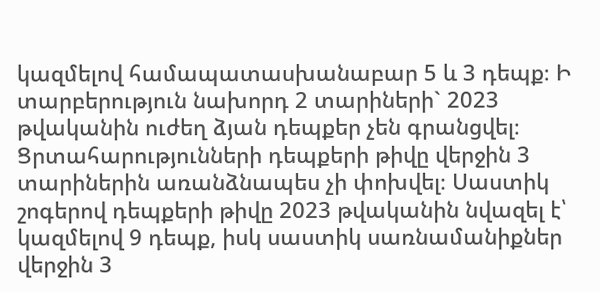կազմելով համապատասխանաբար 5 և 3 դեպք։ Ի տարբերություն նախորդ 2 տարիների` 2023 թվականին ուժեղ ձյան դեպքեր չեն գրանցվել։ Ցրտահարությունների դեպքերի թիվը վերջին 3 տարիներին առանձնապես չի փոխվել։ Սաստիկ շոգերով դեպքերի թիվը 2023 թվականին նվազել է՝ կազմելով 9 դեպք, իսկ սաստիկ սառնամանիքներ վերջին 3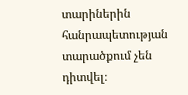տարիներին հանրապետության տարածքում չեն դիտվել։